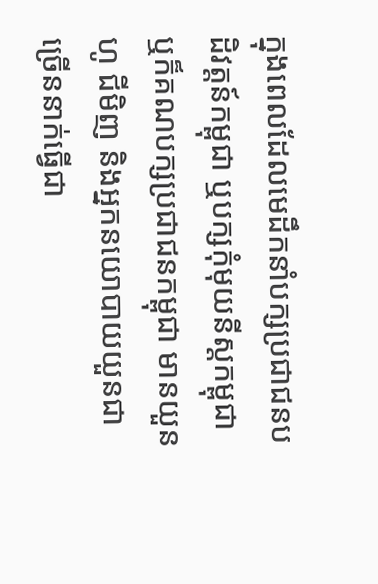ក្នុងពេលដែលមេដឹកនាំបក្សប្រជាជនបដិវត្តន៍កម្ពុជា ឬបក្សកុំមុយនីស្តកម្ពុជា ឬក៏គណបក្សប្រជាជនកម្ពុជា មានយួន ហូ ជីមិញ និងអ្នកនយោបាយយួនជាច្រើននាក់ធ្វើជា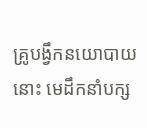គ្រូបង្វឹកនយោបាយនោះ មេដឹកនាំបក្ស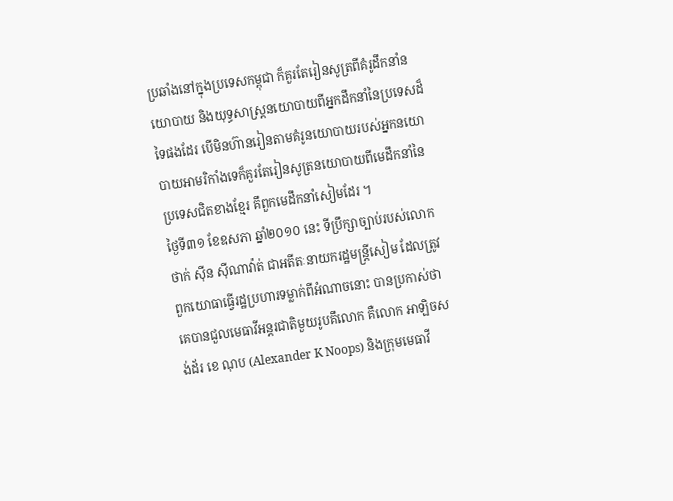ប្រឆាំងនៅក្នុងប្រទេសកម្ពុជា ក៏គួរតែរៀនសូត្រពីគំរូដឹកនាំនយោបាយ និងយុទ្ធសាស្រ្តនយោបាយពីអ្នកដឹកនាំនៃប្រទេសដ៏ទៃផងដែរ បើមិនហ៊ានរៀនតាមគំរូនយោបាយរបស់អ្នកនយោបាយអាមរិកាំងទេក៏គួរតែរៀនសូត្រនយោបាយពីមេដឹកនាំនៃប្រទេសជិតខាងខ្មែរ គឹពួកមេដឹកនាំសៀមដែរ ។
ថ្ងៃទី៣១ ខែឧសភា ឆ្នាំ២០១០ នេះ ទីប្រឹក្សាច្បាប់របស់លោក ថាក់ ស៊ីន ស៊ីណាវ៉ាត់ ជាអតីតៈនាយករដ្ឋមន្រ្តីសៀម ដែលត្រូវពួកយោធាធ្វើរដ្ឋប្រហារទម្លាក់ពីអំណាចនោះ បានប្រកាស់ថា គេបានជួលមេធាវីអន្តរជាតិមួយរូបគឹលោក គឺលោក អាឡិចសង់ដ័រ ខេ ណុប (Alexander K Noops) និងក្រុមមេធាវី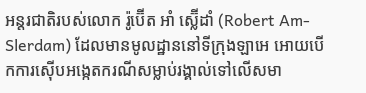អន្តរជាតិរបស់លោក រ៉ូប៊ើត អាំ ស្ល៊ើដាំ (Robert Am-Slerdam) ដែលមានមូលដ្ឋាននៅទីក្រុងឡាអេ អោយបើកការស៊ើបអង្កេតករណីសម្លាប់រង្គាល់ទៅលើសមា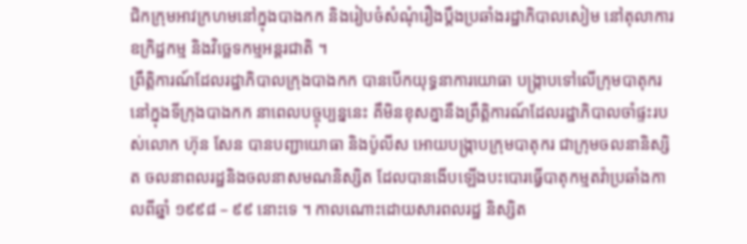ជិកក្រុមអាវក្រហមនៅក្នុងបាងកក និងរៀបចំសំណុំរឿងប្តឹងប្រឆាំងរដ្ឋាភិបាលសៀម នៅតុលាការឧក្រិដ្ឋកម្ម និងវិច្ឆេទកម្មអន្តរជាតិ ។
ព្រឹត្តិការណ៍ដែលរដ្ឋាភិបាលក្រុងបាងកក បានបើកយុទ្ធនាការយោធា បង្រ្កាបទៅលើក្រុមបាតុករនៅក្នុងទីក្រុងបាងកក នាពេលបច្ចុប្បន្ននេះ គឹមិនខុសគ្នានឹងព្រឹត្តិការណ៍ដែលរដ្ឋាភិបាលចាំផ្ទះរបស់លោក ហ៊ុន សែន បានបញ្ជាយោធា និងប៉ូលីស អោយបង្រ្កាបក្រុមបាតុករ ជាក្រុមចលនានិស្សិត ចលនាពលរដ្ឋនិងចលនាសមណនិស្សិត ដែលបានងើបឡើងបះបោរធ្វើបាតុកម្មតវ៉ាប្រឆាំងកាលពីឆ្នាំ ១៩៩៨ – ៩៩ នោះទេ ។ កាលណោះដោយសារពលរដ្ឋ និស្សិត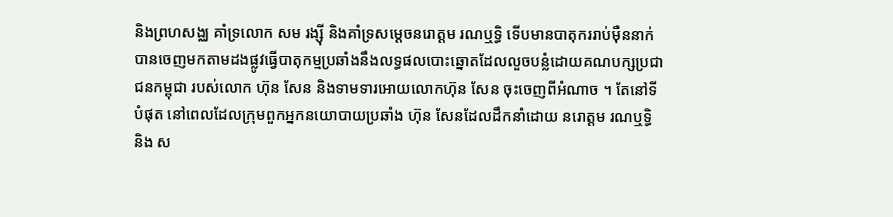និងព្រហសង្ឈ គាំទ្រលោក សម រង្ស៊ី និងគាំទ្រសម្តេចនរោត្តម រណឬទ្ធិ ទើបមានបាតុកររាប់ម៉ឺននាក់បានចេញមកតាមដងផ្លូវធ្វើបាតុកម្មប្រឆាំងនឹងលទ្ធផលបោះឆ្នោតដែលលួចបន្លំដោយគណបក្សប្រជាជនកម្ពុជា របស់លោក ហ៊ុន សែន និងទាមទារអោយលោកហ៊ុន សែន ចុះចេញពីអំណាច ។ តែនៅទីបំផុត នៅពេលដែលក្រុមពួកអ្នកនយោបាយប្រឆាំង ហ៊ុន សែនដែលដឹកនាំដោយ នរោត្តម រណឬទ្ធិ និង ស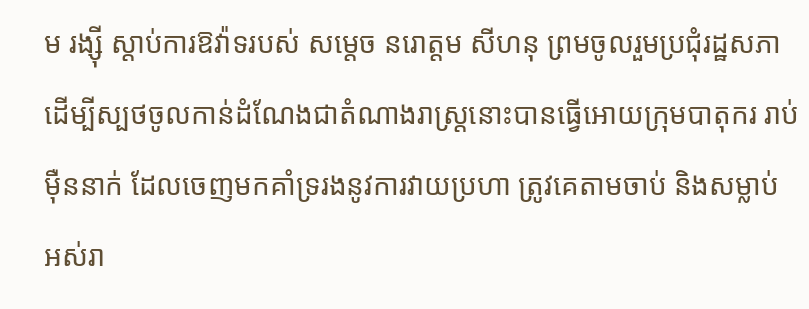ម រង្ស៊ី ស្តាប់ការឱវ៉ាទរបស់ សម្តេច នរោត្តម សីហនុ ព្រមចូលរួមប្រជុំរដ្ឋសភា ដើម្បីស្បថចូលកាន់ដំណែងជាតំណាងរាស្រ្តនោះបានធ្វើអោយក្រុមបាតុករ រាប់ម៉ឺននាក់ ដែលចេញមកគាំទ្ររងនូវការវាយប្រហា ត្រូវគេតាមចាប់ និងសម្លាប់ អស់រា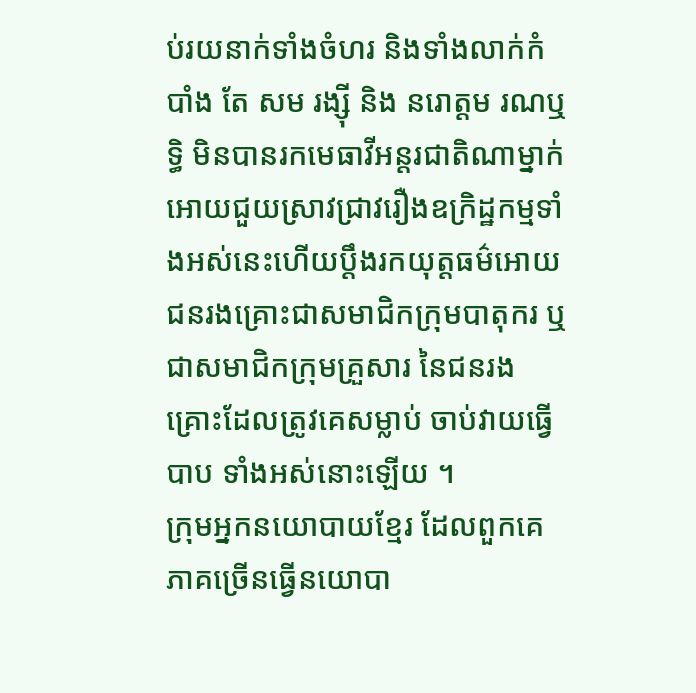ប់រយនាក់ទាំងចំហរ និងទាំងលាក់កំបាំង តែ សម រង្ស៊ី និង នរោត្តម រណឬទ្ធិ មិនបានរកមេធាវីអន្តរជាតិណាម្នាក់អោយជួយស្រាវជ្រាវរឿងឧក្រិដ្ឋកម្មទាំងអស់នេះហើយប្តឹងរកយុត្តធម៌អោយជនរងគ្រោះជាសមាជិកក្រុមបាតុករ ឬជាសមាជិកក្រុមគ្រួសារ នៃជនរងគ្រោះដែលត្រូវគេសម្លាប់ ចាប់វាយធ្វើបាប ទាំងអស់នោះឡើយ ។
ក្រុមអ្នកនយោបាយខ្មែរ ដែលពួកគេភាគច្រើនធ្វើនយោបា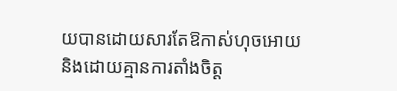យបានដោយសារតែឱកាស់ហុចអោយ និងដោយគ្មានការតាំងចិត្ត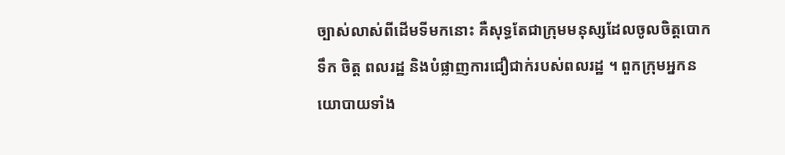ច្បាស់លាស់ពីដើមទីមកនោះ គឺសុទ្ធតែជាក្រុមមនុស្សដែលចូលចិត្តបោកទឹក ចិត្ត ពលរដ្ឋ និងបំផ្លាញការជឿជាក់របស់ពលរដ្ឋ ។ ពួកក្រុមអ្នកនយោបាយទាំង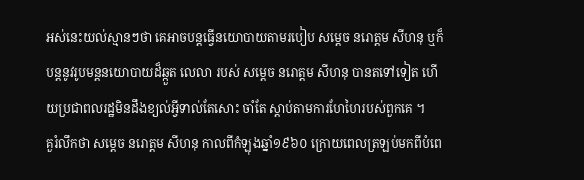អស់នេះយល់ស្មានៗថា គេអាចបន្តធ្វើនយោបាយតាមរបៀប សម្តេច នរោត្តម សីហនុ ឬក៏បន្តនូវរូបមន្តនយោបាយដ៏ឆ្កួត លេលា របស់ សម្តេច នរោត្តម សីហនុ បានតទៅទៀត ហើយប្រជាពលរដ្ឋមិនដឹងខ្យល់អ្វីទាល់តែសោះ ចាំតែ ស្តាប់តាមការហែហៃរបស់ពួកគេ ។
គួរំលឹកថា សម្តេច នរោត្តម សីហនុ កាលពីកំឡុងឆ្នាំ១៩៦០ ក្រោយពេលត្រឡប់មកពីបំពេ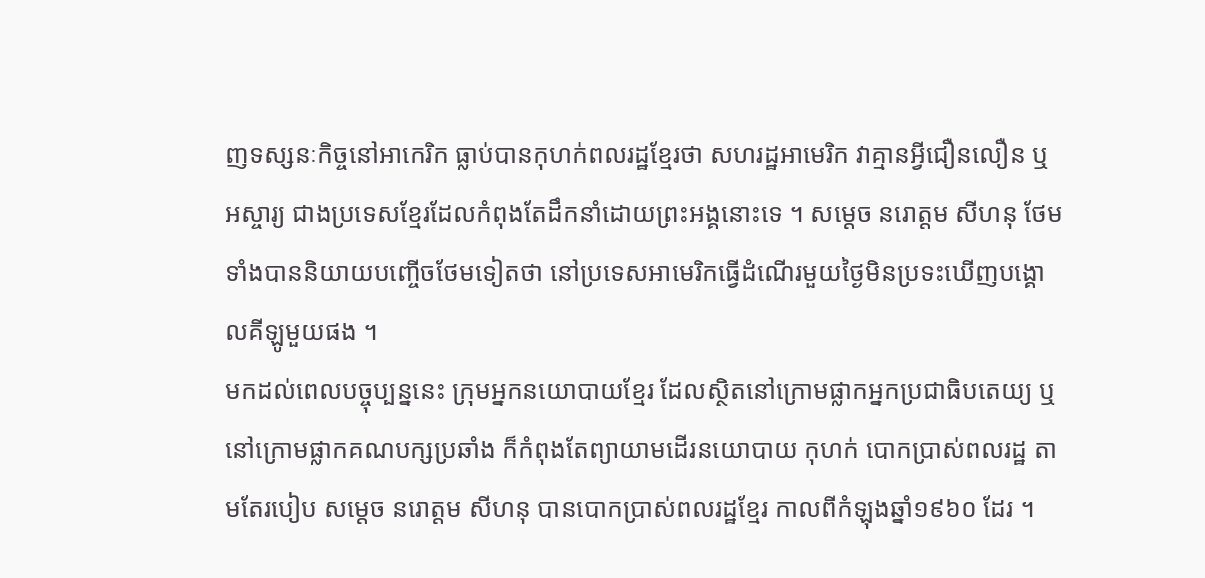ញទស្សនៈកិច្ចនៅអាកេរិក ធ្លាប់បានកុហក់ពលរដ្ឋខ្មែរថា សហរដ្ឋអាមេរិក វាគ្មានអ្វីជឿនលឿន ឬអស្ចារ្យ ជាងប្រទេសខ្មែរដែលកំពុងតែដឹកនាំដោយព្រះអង្គនោះទេ ។ សម្តេច នរោត្តម សីហនុ ថែមទាំងបាននិយាយបញ្ចើចថែមទៀតថា នៅប្រទេសអាមេរិកធ្វើដំណើរមួយថ្ងៃមិនប្រទះឃើញបង្គោលគីឡូមួយផង ។
មកដល់ពេលបច្ចុប្បន្ននេះ ក្រុមអ្នកនយោបាយខ្មែរ ដែលស្ថិតនៅក្រោមផ្លាកអ្នកប្រជាធិបតេយ្យ ឬនៅក្រោមផ្លាកគណបក្សប្រឆាំង ក៏កំពុងតែព្យាយាមដើរនយោបាយ កុហក់ បោកប្រាស់ពលរដ្ឋ តាមតែរបៀប សម្តេច នរោត្តម សីហនុ បានបោកប្រាស់ពលរដ្ឋខ្មែរ កាលពីកំឡុងឆ្នាំ១៩៦០ ដែរ ។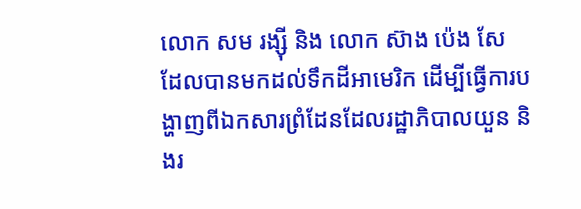លោក សម រង្ស៊ី និង លោក ស៊ាង ប៉េង សែ ដែលបានមកដល់ទឹកដីអាមេរិក ដើម្បីធ្វើការបង្ហាញពីឯកសារព្រំដែនដែលរដ្ឋាភិបាលយួន និងរ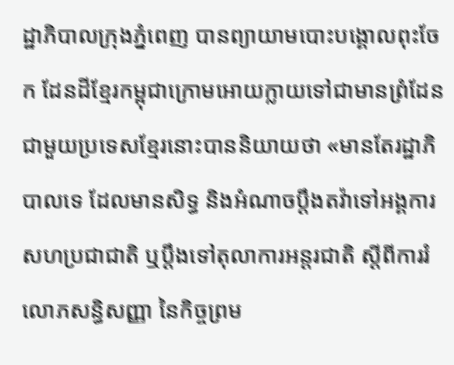ដ្ឋាភិបាលក្រុងភ្នំពេញ បានព្យាយាមបោះបង្គោលពុះចែក ដែនដីខ្មែរកម្ពុជាក្រោមអោយក្លាយទៅជាមានព្រំដែនជាមួយប្រទេសខ្មែរនោះបាននិយាយថា «មានតែរដ្ឋាភិបាលទេ ដែលមានសិទ្ធ និងអំណាចប្តឹងតវ៉ាទៅអង្គការសហប្រជាជាតិ ឬប្តឹងទៅតុលាការអន្តរជាតិ ស្តីពីការរំលោភសន្ធិសញ្ញា នៃកិច្ចព្រម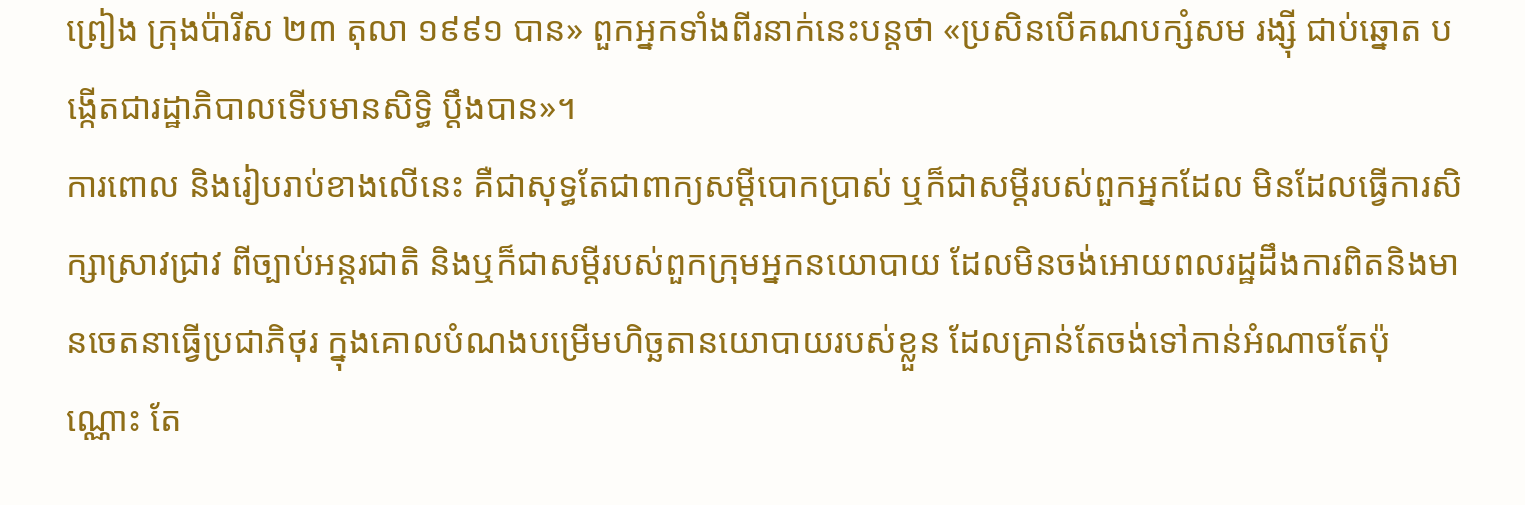ព្រៀង ក្រុងប៉ារីស ២៣ តុលា ១៩៩១ បាន» ពួកអ្នកទាំងពីរនាក់នេះបន្តថា «ប្រសិនបើគណបក្សំសម រង្ស៊ី ជាប់ឆ្នោត បង្កើតជារដ្ឋាភិបាលទើបមានសិទ្ធិ ប្តឹងបាន»។
ការពោល និងរៀបរាប់ខាងលើនេះ គឺជាសុទ្ធតែជាពាក្យសម្តីបោកប្រាស់ ឬក៏ជាសម្តីរបស់ពួកអ្នកដែល មិនដែលធ្វើការសិក្សាស្រាវជ្រាវ ពីច្បាប់អន្តរជាតិ និងឬក៏ជាសម្តីរបស់ពួកក្រុមអ្នកនយោបាយ ដែលមិនចង់អោយពលរដ្ឋដឹងការពិតនិងមានចេតនាធ្វើប្រជាភិថុរ ក្នុងគោលបំណងបម្រើមហិច្ឆតានយោបាយរបស់ខ្លួន ដែលគ្រាន់តែចង់ទៅកាន់អំណាចតែប៉ុណ្ណោះ តែ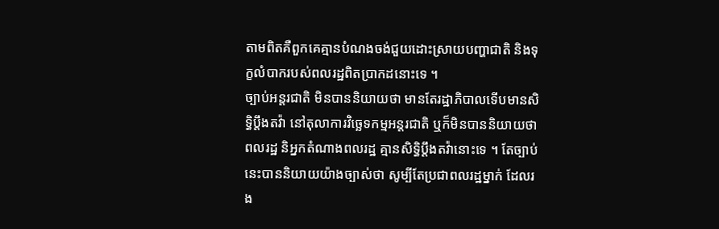តាមពិតគឺពួកគេគ្មានបំណងចង់ជួយដោះស្រាយបញ្ហាជាតិ និងទុក្ខលំបាករបស់ពលរដ្ឋពិតប្រាកដនោះទេ ។
ច្បាប់អន្តរជាតិ មិនបាននិយាយថា មានតែរដ្ឋាភិបាលទើបមានសិទ្ធិប្តឹងតវ៉ា នៅតុលាការវិច្ឆេទកម្មអន្តរជាតិ ឬក៏មិនបាននិយាយថា ពលរដ្ឋ និអ្នកតំណាងពលរដ្ឋ គ្មានសិទ្ធិប្តឹងតវ៉ានោះទេ ។ តែច្បាប់នេះបាននិយាយយ៉ាងច្បាស់ថា សូម្បីតែប្រជាពលរដ្ឋម្នាក់ ដែលរង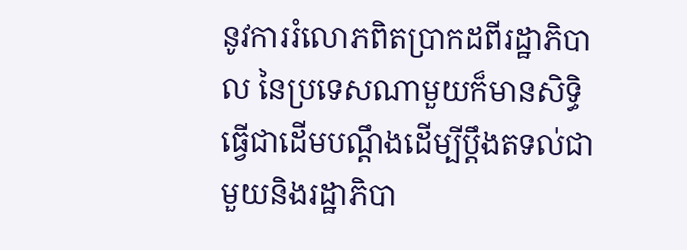នូវការរំលោភពិតប្រាកដពីរដ្ឋាភិបាល នៃប្រទេសណាមួយក៏មានសិទ្ធិធ្វើជាដើមបណ្តឹងដើម្បីប្តឹងតទល់ជាមួយនិងរដ្ឋាភិបា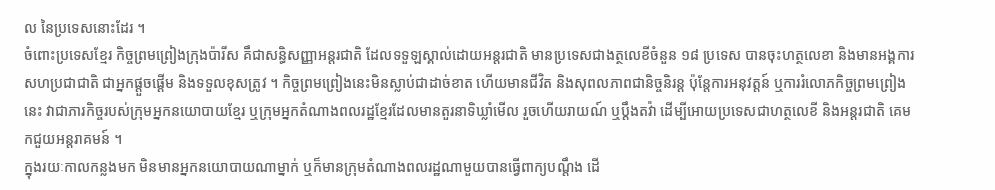ល នៃប្រទេសនោះដែរ ។
ចំពោះប្រទេសខ្មែរ កិច្ចព្រមព្រៀងក្រុងប៉ារីស គឹជាសន្ធិសញ្ញាអន្តរជាតិ ដែលទទួឡស្គាល់ដោយអន្តរជាតិ មានប្រទេសជាងត្ថលេខីចំនួន ១៨ ប្រទេស បានចុះហត្ថលេខា និងមានអង្គការសហប្រជាជាតិ ជាអ្នកផ្តួចផ្តើម និងទទួលខុសត្រូវ ។ កិច្ចព្រមព្រៀងនេះមិនស្លាប់ជាដាច់ខាត ហើយមានជីវិត និងសុពលភាពជានិច្ចនិរន្ត ប៉ុន្តែការអនុវត្តន៍ ឬការរំលោភកិច្ចព្រមព្រៀងនេះ វាជាភារកិច្ចរបស់ក្រុមអ្នកនយោបាយខ្មែរ ឬក្រុមអ្នកតំណាងពលរដ្ឋខ្មែរដែលមានតួរនាទិឃ្លាំមើល រួចហើយរាយណ៍ ឬប្តឹងតវ៉ា ដើម្បីអោយប្រទេសជាហត្ថលេខី និងអន្តរជាតិ គេមកជួយអន្តរាគមន៍ ។
ក្នុងរយៈកាលកន្លងមក មិនមានអ្នកនយោបាយណាម្នាក់ ឬក៏មានក្រុមតំណាងពលរដ្ឋណាមួយបានធ្វើពាក្យបណ្តឹង ដើ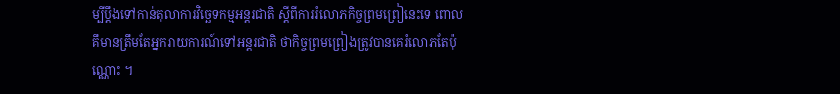ម្បីប្តឹងទៅកាន់តុលាការវិច្ឆេទកម្មអន្តរជាតិ ស្តីពីការរំលោភកិច្ចព្រមព្រៀនេះទេ ពោលគឹមានត្រឹមតែអ្នករាយការណ៍ទៅអន្តរជាតិ ថាកិច្ចព្រមព្រៀងត្រូវបានគេរំលោភតែប៉ុណ្ណោះ ។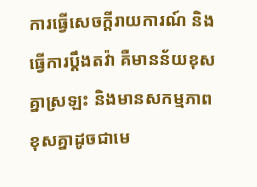ការធ្វើសេចក្តីរាយការណ៍ និងធ្វើការប្តឹងតវ៉ា គឺមានន័យខុសគ្នាស្រឡះ និងមានសកម្មភាពខុសគ្នាដូចជាមេ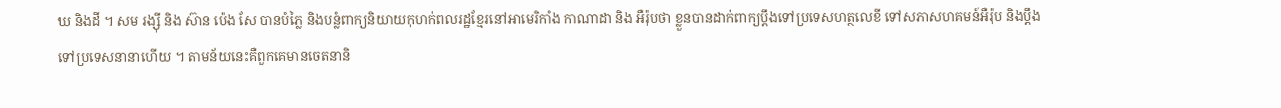ឃ និងដី ។ សម រង្ស៊ី និង ស៊ាន ប៉េង សែ បានបំភ្លៃ និងបន្លំពាក្យនិយាយកុហក់ពលរដ្ឋខ្មែរនៅអាមេរិកាំង កាណាដា និង អឺរ៉ុបថា ខ្លួនបានដាក់ពាក្យប្តឹងទៅប្រទេសហត្ថលេខី ទៅសភាសហគមន៍អឺរ៉ុប និងប្តឹងទៅប្រទេសនានាហើយ ។ តាមន័យនេះគឺពួកគេមានចេតនានិ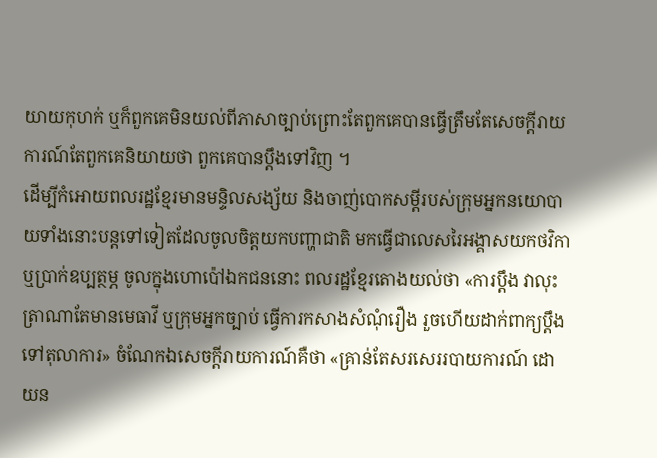យាយកុហក់ ឬក៏ពួកគេមិនយល់ពីភាសាច្បាប់ព្រោះតែពួកគេបានធ្វើត្រឹមតែសេចក្តីរាយការណ៍តែពួកគេនិយាយថា ពួកគេបានប្តឹងទៅវិញ ។
ដើម្បីកំអោយពលរដ្ឋខ្មែរមានមន្ទិលសង្ស័យ និងចាញ់បោកសម្តីរបស់ក្រុមអ្នកនយោបាយទាំងនោះបន្តទៅទៀតដែលចូលចិត្តយកបញ្ហាជាតិ មកធ្វើជាលេសរៃអង្គាសយកថវិកា ឬប្រាក់ឧប្បត្ថម្ភ ចូលក្នុងហោប៉ៅឯកជននោះ ពលរដ្ឋខ្មែរតោងយល់ថា «ការប្តឹង វាលុះត្រាណាតែមានមេធាវី ឬក្រុមអ្នកច្បាប់ ធ្វើការកសាងសំណុំរឿង រួចហើយដាក់ពាក្យប្តឹងទៅតុលាការ» ចំណែកឯសេចក្តីរាយការណ៍គឺថា «គ្រាន់តែសរសេររបាយការណ៍ ដោយន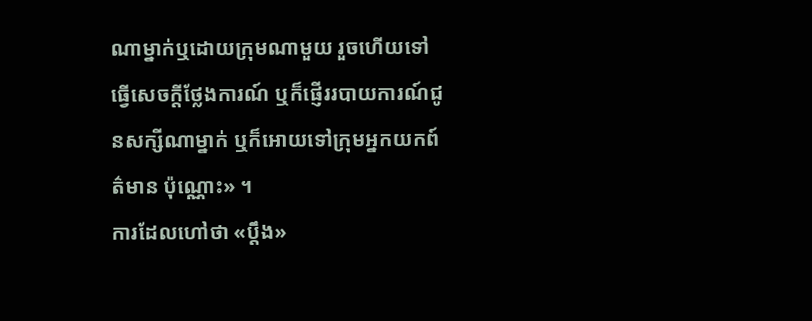ណាម្នាក់ឬដោយក្រុមណាមួយ រួចហើយទៅធ្វើសេចក្តីថ្លែងការណ៍ ឬក៏ផ្ញើររបាយការណ៍ជូនសក្សីណាម្នាក់ ឬក៏អោយទៅក្រុមអ្នកយកព៍ត៌មាន ប៉ុណ្ណោះ» ។
ការដែលហៅថា «ប្តឹង»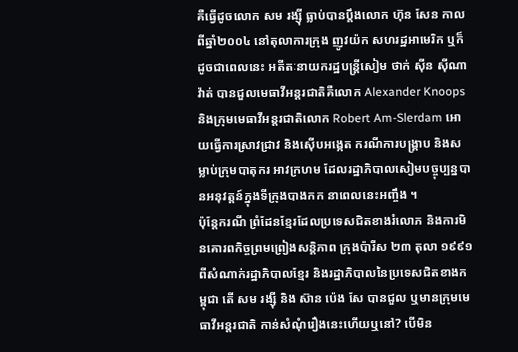គឺធ្វើដូចលោក សម រង្ស៊ី ធ្លាប់បានប្តឹងលោក ហ៊ុន សែន កាលពីឆ្នាំ២០០៤ នៅតុលាការក្រុង ញូវយ៉ក សហរដ្ឋអាមេរិក ឬក៏ដូចជាពេលនេះ អតីតៈនាយករដ្ឋបន្រ្តីសៀម ថាក់ ស៊ីន ស៊ីណាវ៉ាត់ បានជួលមេធាវីអន្តរជាតិគឺលោក Alexander Knoops និងក្រុមមេធាវីអន្តរជាតិលោក Robert Am-Slerdam អោយធ្វើការស្រាវជ្រាវ និងស៊ើបអង្កេត ករណីការបង្រ្គាប និងសម្លាប់ក្រុមបាតុករ អាវក្រហម ដែលរដ្ឋាភិបាលសៀមបច្ចុប្បន្នបានអនុវត្តន៍ក្នុងទីក្រុងបាងកក នាពេលនេះអញ្ចឹង ។
ប៉ុន្តែករណី ព្រំដែនខ្មែរដែលប្រទេសជិតខាងរំលោភ និងការមិនគោរពកិច្ចព្រមព្រៀងសន្តិភាព ក្រុងប៉ារីស ២៣ តុលា ១៩៩១ ពីសំណាក់រដ្ឋាភិបាលខ្មែរ និងរដ្ឋាភិបាលនៃប្រទេសជិតខាងកម្ពុជា តើ សម រង្ស៊ី និង ស៊ាន ប៉េង សែ បានជួល ឬមានក្រុមមេធាវីអន្តរជាតិ កាន់សំណុំរឿងនេះហើយឬនៅ? បើមិន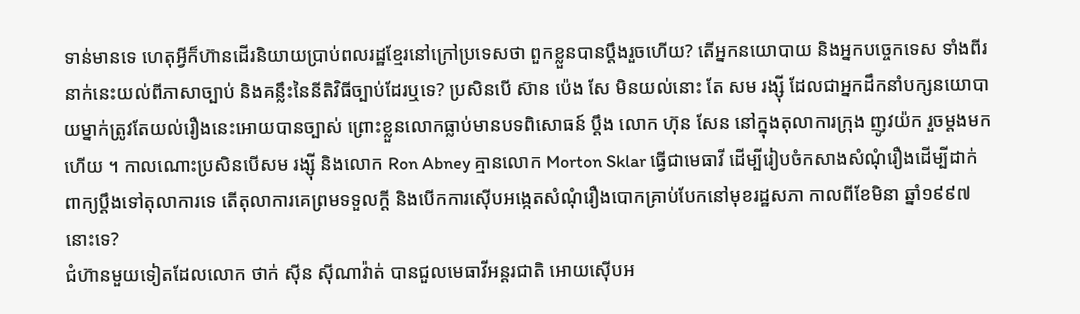ទាន់មានទេ ហេតុអ្វីក៏ហ៊ានដើរនិយាយប្រាប់ពលរដ្ឋខ្មែរនៅក្រៅប្រទេសថា ពួកខ្លួនបានប្តឹងរួចហើយ? តើអ្នកនយោបាយ និងអ្នកបច្ចេកទេស ទាំងពីរនាក់នេះយល់ពីភាសាច្បាប់ និងគន្លឹះនៃនីតិវិធីច្បាប់ដែរឬទេ? ប្រសិនបើ ស៊ាន ប៉េង សែ មិនយល់នោះ តែ សម រង្ស៊ី ដែលជាអ្នកដឹកនាំបក្សនយោបាយម្នាក់ត្រូវតែយល់រឿងនេះអោយបានច្បាស់ ព្រោះខ្លួនលោកធ្លាប់មានបទពិសោធន៍ ប្តឹង លោក ហ៊ុន សែន នៅក្នុងតុលាការក្រុង ញូវយ៉ក រួចម្តងមកហើយ ។ កាលណោះប្រសិនបើសម រង្ស៊ី និងលោក Ron Abney គ្មានលោក Morton Sklar ធ្វើជាមេធាវី ដើម្បីរៀបចំកសាងសំណុំរឿងដើម្បីដាក់ពាក្យប្តឹងទៅតុលាការទេ តើតុលាការគេព្រមទទួលក្តី និងបើកការស៊ើបអង្កេតសំណុំរឿងបោកគ្រាប់បែកនៅមុខរដ្ឋសភា កាលពីខែមិនា ឆ្នាំ១៩៩៧ នោះទេ?
ជំហ៊ានមួយទៀតដែលលោក ថាក់ ស៊ីន ស៊ីណាវ៉ាត់ បានជួលមេធាវីអន្តរជាតិ អោយស៊ើបអ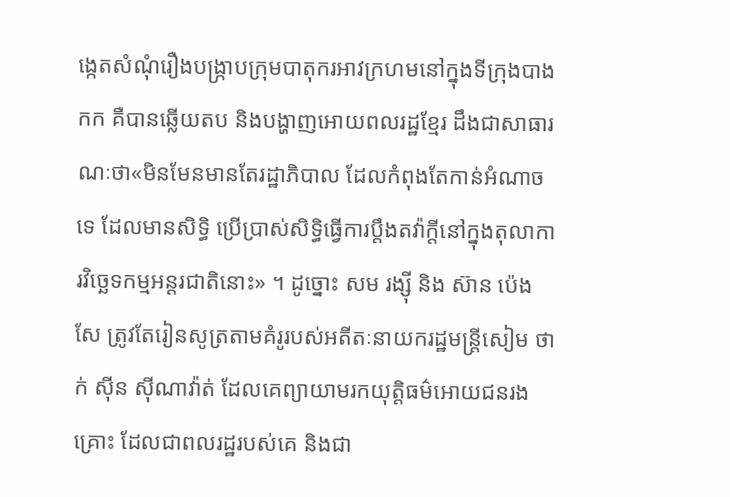ង្កេតសំណុំរឿងបង្រ្កាបក្រុមបាតុករអាវក្រហមនៅក្នុងទីក្រុងបាងកក គឺបានឆ្លើយតប និងបង្ហាញអោយពលរដ្ឋខ្មែរ ដឹងជាសាធារណៈថា«មិនមែនមានតែរដ្ឋាភិបាល ដែលកំពុងតែកាន់អំណាចទេ ដែលមានសិទ្ធិ ប្រើប្រាស់សិទ្ធិធ្វើការប្តឹងតវ៉ាក្តីនៅក្នុងតុលាការវិច្ឆេទកម្មអន្តរជាតិនោះ» ។ ដូច្នោះ សម រង្ស៊ី និង ស៊ាន ប៉េង សែ ត្រូវតែរៀនសូត្រតាមគំរូរបស់អតីតៈនាយករដ្ឋមន្រ្តីសៀម ថាក់ ស៊ីន ស៊ីណាវ៉ាត់ ដែលគេព្យាយាមរកយុត្តិធម៌អោយជនរងគ្រោះ ដែលជាពលរដ្ឋរបស់គេ និងជា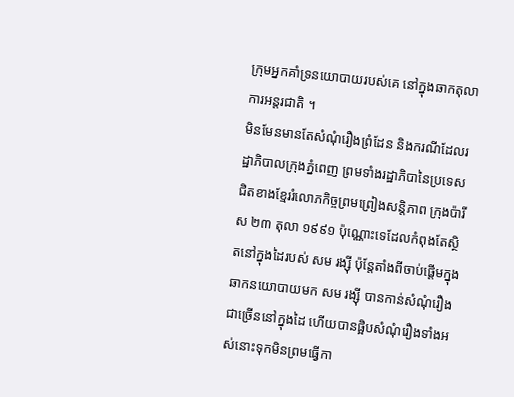ក្រុមអ្នកគាំទ្រនយោបាយរបស់គេ នៅក្នុងឆាកតុលាការអន្តរជាតិ ។
មិនមែនមានតែសំណុំរឿងព្រំដែន និងករណីដែលរដ្ឋាភិបាលក្រុងភ្នំពេញ ព្រមទាំងរដ្ឋាភិបានៃប្រទេសជិតខាងខ្មែររំលោភកិច្ចព្រមព្រៀងសន្តិភាព ក្រុងប៉ារីស ២៣ តុលា ១៩៩១ ប៉ុណ្ណោះទេដែលកំពុងតែស្ថិតនៅក្នុងដៃរបស់ សម រង្ស៊ី ប៉ុន្តែតាំងពីចាប់ផ្តើមក្នុងឆាកនយោបាយមក សម រង្ស៊ី បានកាន់សំណុំរឿងជាច្រើននៅក្នុងដៃ ហើយបានផ្អិបសំណុំរឿងទាំងអស់នោះទុកមិនព្រមធ្វើកា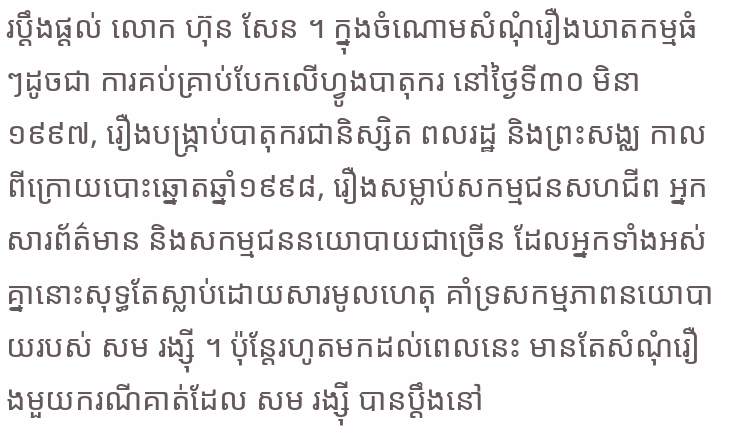រប្តឹងផ្តល់ លោក ហ៊ុន សែន ។ ក្នុងចំណោមសំណុំរឿងឃាតកម្មធំៗដូចជា ការគប់គ្រាប់បែកលើហ្វូងបាតុករ នៅថ្ងៃទី៣០ មិនា ១៩៩៧, រឿងបង្រ្កាប់បាតុករជានិស្សិត ពលរដ្ឋ និងព្រះសង្ឈ កាលពីក្រោយបោះឆ្នោតឆ្នាំ១៩៩៨, រឿងសម្លាប់សកម្មជនសហជីព អ្នកសារព័ត៌មាន និងសកម្មជននយោបាយជាច្រើន ដែលអ្នកទាំងអស់គ្នានោះសុទ្ធតែស្លាប់ដោយសារមូលហេតុ គាំទ្រសកម្មភាពនយោបាយរបស់ សម រង្ស៊ី ។ ប៉ុន្តែរហូតមកដល់ពេលនេះ មានតែសំណុំរឿងមួយករណីគាត់ដែល សម រង្ស៊ី បានប្តឹងនៅ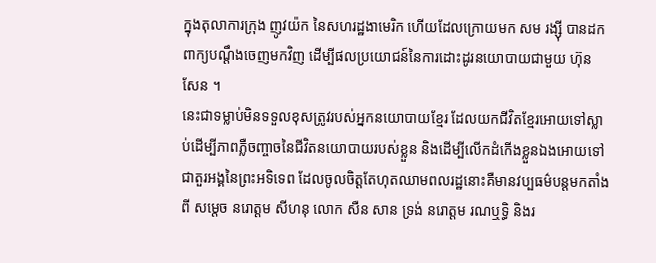ក្នុងតុលាការក្រុង ញូវយ៉ក នៃសហរដ្ឋងាមេរិក ហើយដែលក្រោយមក សម រង្ស៊ី បានដកពាក្យបណ្តឹងចេញមកវិញ ដើម្បីផលប្រយោជន៍នៃការដោះដូរនយោបាយជាមួយ ហ៊ុន សែន ។
នេះជាទម្លាប់មិនទទួលខុសត្រូវរបស់អ្នកនយោបាយខ្មែរ ដែលយកជីវិតខ្មែរអោយទៅស្លាប់ដើម្បីភាពភ្លឺចញ្ចាចនៃជីវិតនយោបាយរបស់ខ្លួន និងដើម្បីលើកដំកើងខ្លួនឯងអោយទៅជាតួរអង្គនៃព្រះអទិទេព ដែលចូលចិត្តតែហុតឈាមពលរដ្ឋនោះគឺមានវប្បធម៌បន្តមកតាំងពី សម្តេច នរោត្តម សីហនុ លោក សឺន សាន ទ្រង់ នរោត្តម រណឬទ្ធិ និងរ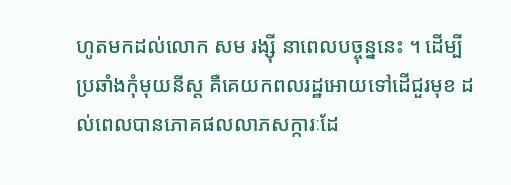ហូតមកដល់លោក សម រង្ស៊ី នាពេលបច្ចុន្ននេះ ។ ដើម្បីប្រឆាំងកុំមុយនីស្ត គឺគេយកពលរដ្ឋអោយទៅដើជួរមុខ ដល់ពេលបានភោគផលលាភសក្ការៈដែ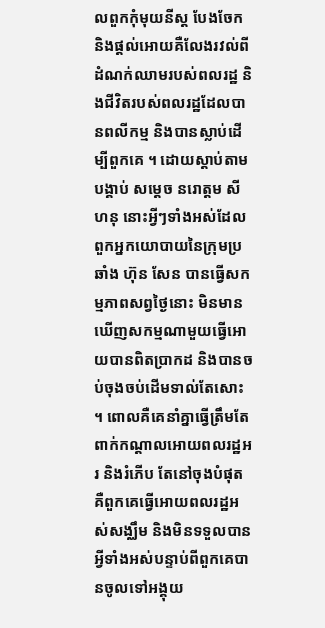លពួកកុំមុយនីស្ត បែងចែកនិងផ្តល់អោយគឺលែងរវល់ពីដំណក់ឈាមរបស់ពលរដ្ឋ និងជីវិតរបស់ពលរដ្ឋដែលបានពលីកម្ម និងបានស្លាប់ដើម្បីពួកគេ ។ ដោយស្តាប់តាមបង្គាប់ សម្តេច នរោត្តម សីហនុ នោះអ្វីៗទាំងអស់ដែលពួកអ្នកយោបាយនៃក្រុមប្រឆាំង ហ៊ុន សែន បានធ្វើសកម្មភាពសព្វថ្ងៃនោះ មិនមានឃើញសកម្មណាមួយធ្វើអោយបានពិតប្រាកដ និងបានចប់ចុងចប់ដើមទាល់តែសោះ ។ ពោលគឺគេនាំគ្នាធ្វើត្រឹមតែពាក់កណ្តាលអោយពលរដ្ឋអរ និងរំភើប តែនៅចុងបំផុត គឺពួកគេធ្វើអោយពលរដ្ឋអស់សង្ឈឹម និងមិនទទួលបានអ្វីទាំងអស់បន្ទាប់ពីពួកគេបានចូលទៅអង្គុយ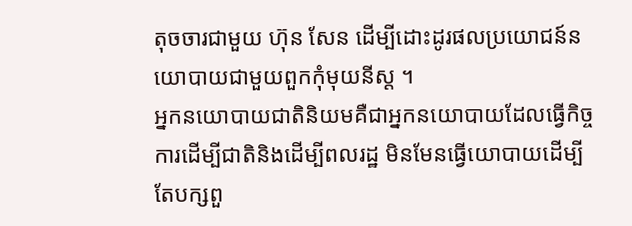តុចចារជាមួយ ហ៊ុន សែន ដើម្បីដោះដូរផលប្រយោជន៍នយោបាយជាមួយពួកកុំមុយនីស្ត ។
អ្នកនយោបាយជាតិនិយមគឺជាអ្នកនយោបាយដែលធ្វើកិច្ចការដើម្បីជាតិនិងដើម្បីពលរដ្ឋ មិនមែនធ្វើយោបាយដើម្បីតែបក្សពួ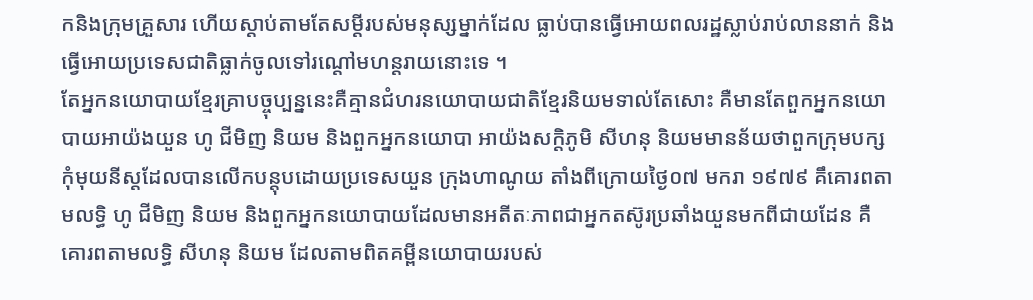កនិងក្រុមគ្រួសារ ហើយស្តាប់តាមតែសម្តីរបស់មនុស្សម្នាក់ដែល ធ្លាប់បានធ្វើអោយពលរដ្ឋស្លាប់រាប់លាននាក់ និងធ្វើអោយប្រទេសជាតិធ្លាក់ចូលទៅរណ្តៅមហន្តរាយនោះទេ ។
តែអ្នកនយោបាយខ្មែរគ្រាបច្ចុប្បន្ននេះគឺគ្មានជំហរនយោបាយជាតិខ្មែរនិយមទាល់តែសោះ គឺមានតែពួកអ្នកនយោបាយអាយ៉ងយួន ហូ ជីមិញ និយម និងពួកអ្នកនយោបា អាយ៉ងសក្តិភូមិ សីហនុ និយមមានន័យថាពួកក្រុមបក្សកុំមុយនីស្តដែលបានលើកបន្តុបដោយប្រទេសយួន ក្រុងហាណូយ តាំងពីក្រោយថ្ងៃ០៧ មករា ១៩៧៩ គឹគោរពតាមលទ្ធិ ហូ ជីមិញ និយម និងពួកអ្នកនយោបាយដែលមានអតីតៈភាពជាអ្នកតស៊ូរប្រឆាំងយួនមកពីជាយដែន គឺគោរពតាមលទ្ធិ សីហនុ និយម ដែលតាមពិតគម្ពីនយោបាយរបស់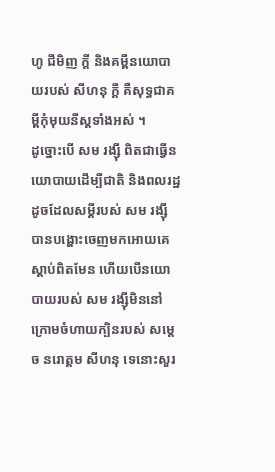ហូ ជីមិញ ក្តី និងគម្ពីនយោបាយរបស់ សីហនុ ក្តី គឺសុទ្ធជាគម្ពីកុំមុយនីស្តទាំងអស់ ។
ដូច្នោះបើ សម រង្ស៊ី ពិតជាធ្វើនយោបាយដើម្បីជាតិ និងពលរដ្ឋ ដូចដែលសម្តីរបស់ សម រង្ស៊ី បានបង្ហោះចេញមកអោយគេស្តាប់ពិតមែន ហើយបើនយោបាយរបស់ សម រង្ស៊ីមិននៅក្រោមចំហាយក្បិនរបស់ សម្តេច នរោត្តម សីហនុ ទេនោះសួរ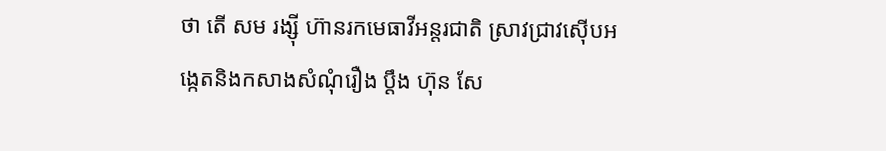ថា តើ សម រង្ស៊ី ហ៊ានរកមេធាវីអន្តរជាតិ ស្រាវជ្រាវស៊ើបអង្កេតនិងកសាងសំណុំរឿង ប្តឹង ហ៊ុន សែ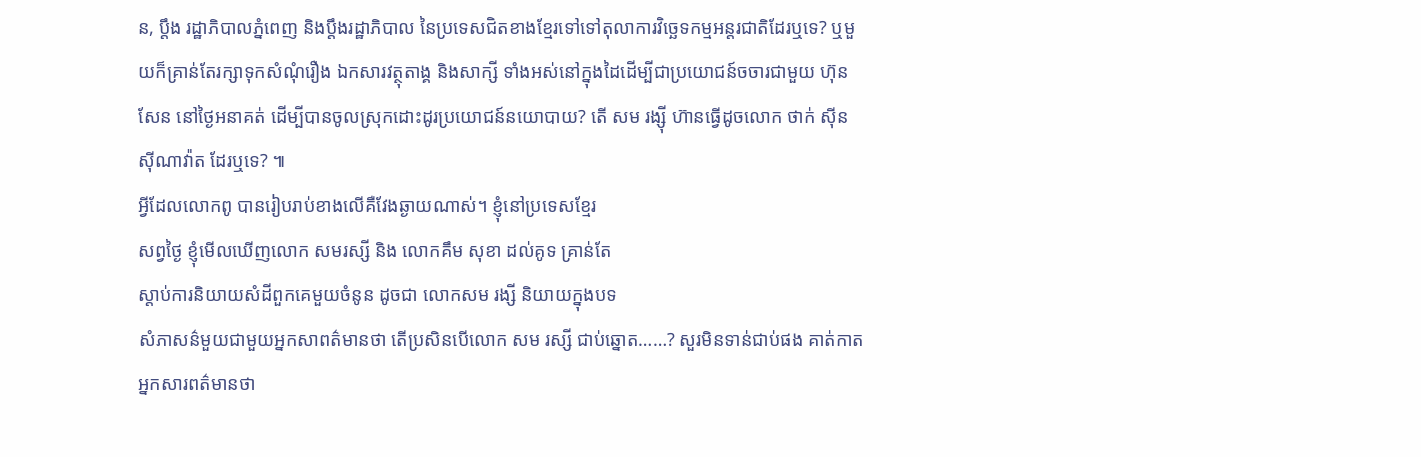ន, ប្តឹង រដ្ឋាភិបាលភ្នំពេញ និងប្តឹងរដ្ឋាភិបាល នៃប្រទេសជិតខាងខ្មែរទៅទៅតុលាការវិច្ឆេទកម្មអន្តរជាតិដែរឬទេ? ឬមួយក៏គ្រាន់តែរក្សាទុកសំណុំរឿង ឯកសារវត្ថុតាង្គ និងសាក្សី ទាំងអស់នៅក្នុងដៃដើម្បីជាប្រយោជន៍ចចារជាមួយ ហ៊ុន សែន នៅថ្ងៃអនាគត់ ដើម្បីបានចូលស្រុកដោះដូរប្រយោជន៍នយោបាយ? តើ សម រង្ស៊ី ហ៊ានធ្វើដូចលោក ថាក់ ស៊ីន ស៊ីណាវ៉ាត ដែរឬទេ? ៕
អ្វីដែលលោកពូ បានរៀបរាប់ខាងលើគឺវែងឆ្ងាយណាស់។ ខ្ញុំនៅប្រទេសខ្មែរ
សព្វថ្ងៃ ខ្ញុំមើលឃើញលោក សមរស្សី និង លោកគឹម សុខា ដល់គូទ គ្រាន់តែ
ស្តាប់ការនិយាយសំដីពួកគេមួយចំនូន ដូចជា លោកសម រង្សី និយាយក្នុងបទ
សំភាសន៌មួយជាមួយអ្នកសាពត៌មានថា តើប្រសិនបើលោក សម រស្សី ជាប់ឆ្នោត……? សួរមិនទាន់ជាប់ផង គាត់កាតអ្នកសារពត៌មានថា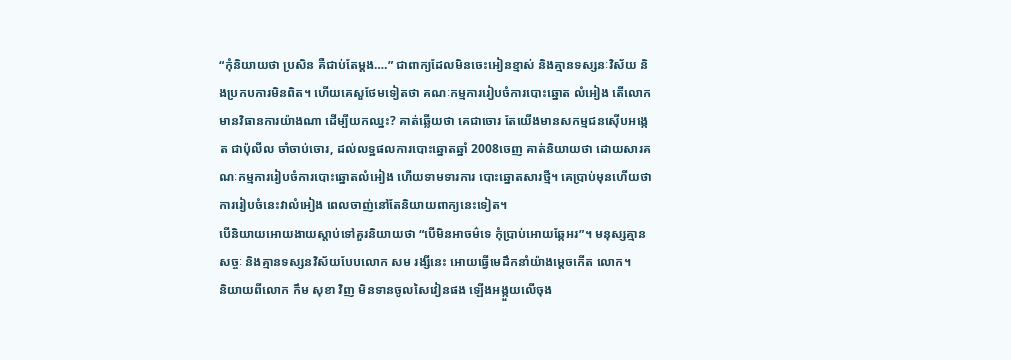“កុំនិយាយថា ប្រសិន គឺជាប់តែម្តង….” ជាពាក្យដែលមិនចេះអៀនខ្មាស់ និងគ្មានទស្សនៈវិស័យ និងប្រកបការមិនពិត។ ហើយគេសួថែមទៀតថា គណៈកម្មការរៀបចំការបោះឆ្នោត លំអៀង តើលោកមានវិធានការយ៉ាងណា ដើម្បីយកឈ្នះ? គាត់ឆ្លើយថា គេជាចោរ តែយើងមានសកម្មជនស៊ើបអង្កេត ជាប៉ុលីល ចាំចាប់ចោរ, ដល់លទ្ឋផលការបោះឆ្នោតឆ្នាំ 2008ចេញ គាត់និយាយថា ដោយសារគណៈកម្មការរៀបចំការបោះឆ្នោតលំអៀង ហើយទាមទារការ បោះឆ្នោតសារថ្មី។ គេប្រាប់មុនហើយថា ការរៀបចំនេះវាលំអៀង ពេលចាញ់នៅតែនិយាយពាក្យនេះទៀត។
បើនិយាយអោយងាយស្តាប់ទៅគួរនិយាយថា “បើមិនអាចម៌ទេ កុំប្រាប់អោយឆ្កែអរ”។ មនុស្សគ្មានសច្ចៈ និងគ្មានទស្សនវិស័យបែបលោក សម រង្សីនេះ អោយធ្វើមេដឹកនាំយ៉ាងម្តេចកើត លោក។
និយាយពីលោក កឹម សុខា វិញ មិនទានចូលសៃវៀនផង ឡើងអង្កួយលើចុង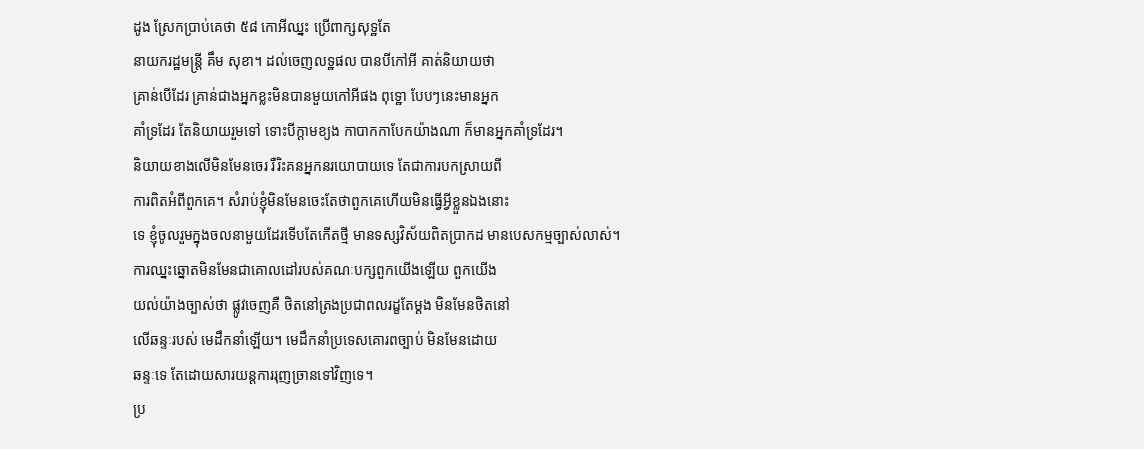ដូង ស្រែកប្រាប់គេថា ៥៨ កោអីឈ្នះ ប្រើពាក្សសុទ្ឋតែ
នាយករដ្ឋមន្រ្តី គឹម សុខា។ ដល់ចេញលទ្ឋផល បានបីកៅអី គាត់និយាយថា
គ្រាន់បើដែរ គ្រាន់ជាងអ្នកខ្លះមិនបានមួយកៅអីផង ពុទ្ឋោ បែបៗនេះមានអ្នក
គាំទ្រដែរ តែនិយាយរួមទៅ ទោះបីក្តាមខ្យង កាបាកកាបែកយ៉ាងណា ក៏មានអ្នកគាំទ្រដែរ។
និយាយខាងលើមិនមែនចេរ រឺរិះគនអ្នកនរយោបាយទេ តែជាការបកស្រាយពី
ការពិតអំពីពួកគេ។ សំរាប់ខ្ញុំមិនមែនចេះតែថាពួកគេហើយមិនធ្វើអ្វីខ្លួនឯងនោះ
ទេ ខ្ញុំចូលរួមក្នុងចលនាមួយដែរទើបតែកើតថ្មី មានទស្សវិស័យពិតប្រាកដ មានបេសកម្មច្បាស់លាស់។
ការឈ្នះឆ្នោតមិនមែនជាគោលដៅរបស់គណៈបក្សពួកយើងឡើយ ពួកយើង
យល់យ៉ាងច្បាស់ថា ផ្លូវចេញគឺ ថិតនៅត្រងប្រជាពលរដ្ខតែម្តង មិនមែនថិតនៅ
លើឆន្ទៈរបស់ មេដឹកនាំឡើយ។ មេដឹកនាំប្រទេសគោរពច្បាប់ មិនមែនដោយ
ឆន្ទៈទេ តែដោយសារយន្តការរុញច្រានទៅវិញទេ។
ប្រ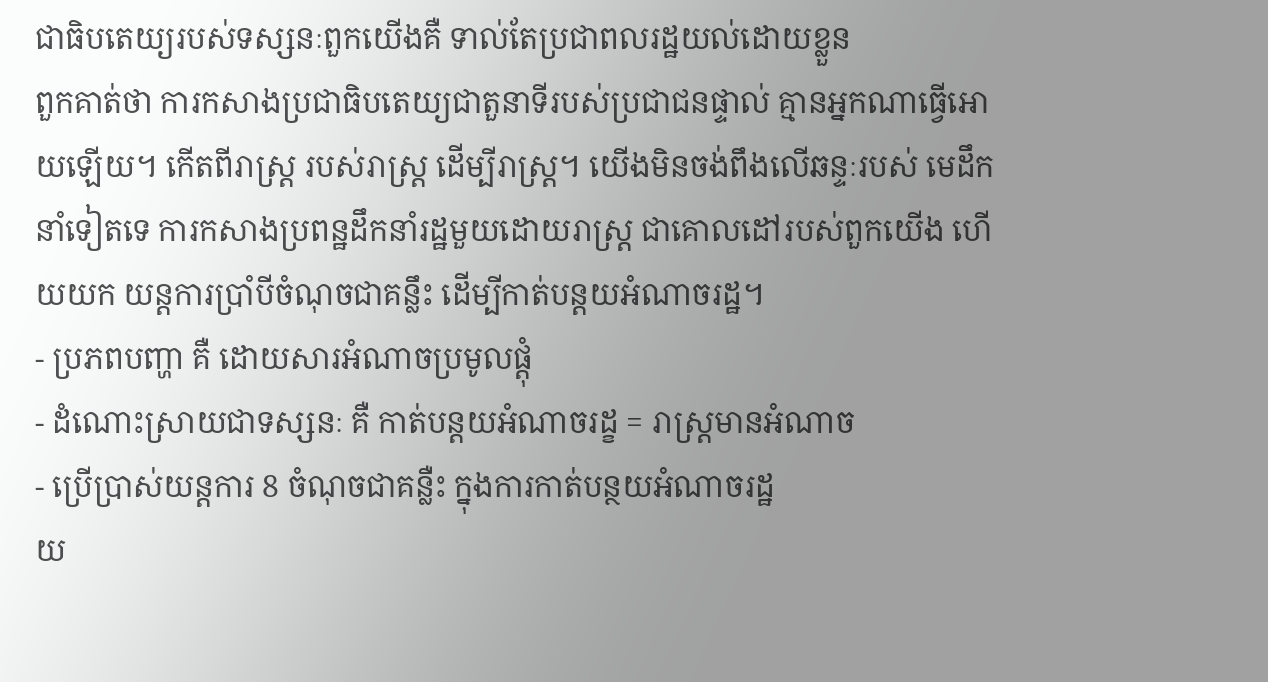ជាធិបតេយ្យរបស់ទស្សនៈពួកយើងគឺ ទាល់តែប្រជាពលរដ្ឋយល់ដោយខ្លួន
ពួកគាត់ថា ការកសាងប្រជាធិបតេយ្យជាតួនាទីរបស់ប្រជាជនផ្ទាល់ គ្មានអ្នកណាធ្វើអោយឡើយ។ កើតពីរាស្រ្ត របស់រាស្រ្ត ដើម្បីរាស្រ្ត។ យើងមិនចង់ពឹងលើឆន្ទៈរបស់ មេដឹកនាំទៀតទេ ការកសាងប្រពន្ឋដឹកនាំរដ្ឋមួយដោយរាស្រ្ត ជាគោលដៅរបស់ពួកយើង ហើយយក យន្តការប្រាំបីចំណុចជាគន្លឹះ ដើម្បីកាត់បន្តយអំណាចរដ្ឋ។
- ប្រភពបញ្ហា គឺ ដោយសារអំណាចប្រមូលផ្តុំ
- ដំណោះស្រាយជាទស្សនៈ គឺ កាត់បន្តយអំណាចរដ្ខ = រាស្រ្តមានអំណាច
- ប្រើប្រាស់យន្តការ 8 ចំណុចជាគន្លឺះ ក្នុងការកាត់បន្ថយអំណាចរដ្ឋ
យ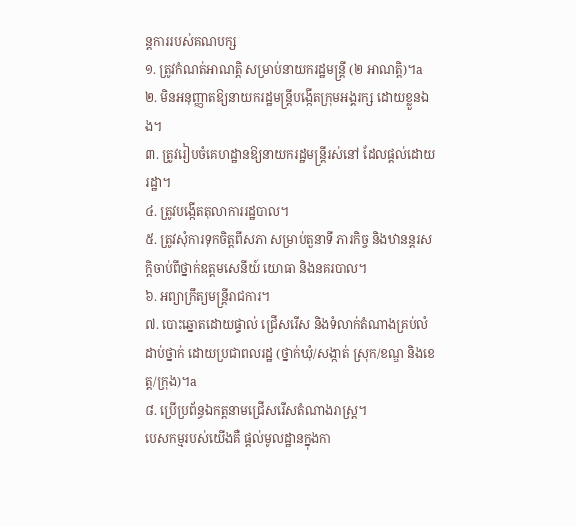ន្ដការរបស់គណបក្ស
១. ត្រូវកំណត់អាណត្ដិ សម្រាប់នាយករដ្ឋមន្ដ្រី (២ អាណត្ដិ)។a
២. មិនអនុញ្ញាតឱ្យនាយករដ្ឋមន្ដ្រីបង្កើតក្រុមអង្គរក្ស ដោយខ្លួនឯង។
៣. ត្រូវរៀបចំគេហដ្ឋានឱ្យនាយករដ្ឋមន្ដ្រីរស់នៅ ដែលផ្ដល់ដោយរដ្ឋា។
៤. ត្រូវបង្កើតតុលាការរដ្ឋបាល។
៥. ត្រូវសុំការទុកចិត្ដពីសភា សម្រាប់តួនាទី ភារកិច្ច និងឋានន្ដរសក្ដិចាប់ពីថ្នាក់ឧត្ដមសេនីយ៍ យោធា និងនគរបាល។
៦. អព្យាក្រឹត្យមន្ដ្រីរាជការ។
៧. បោះឆ្នោតដោយផ្ទាល់ ជ្រើសរើស និងទំលាក់តំណាងគ្រប់លំដាប់ថ្នាក់ ដោយប្រជាពលរដ្ឋ (ថ្នាក់ឃុំ/សង្កាត់ ស្រុក/ខណ្ឌ និងខេត្ដ/ក្រុង)។a
៨. ប្រើប្រព័ន្ធឯកត្ដនាមជ្រើសរើសតំណាងរាស្ដ្រ។
បេសកម្មរបស់យើងគឺ ផ្តល់មូលដ្ឋានក្នុងកា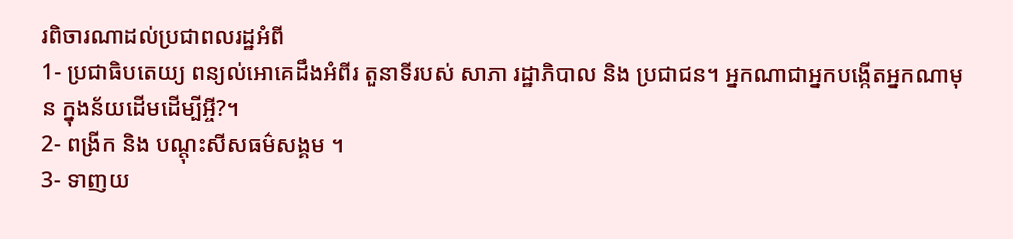រពិចារណាដល់ប្រជាពលរដ្ឋអំពី
1- ប្រជាធិបតេយ្យ ពន្យល់អោគេដឹងអំពីរ តួនាទីរបស់ សាភា រដ្ឋាភិបាល និង ប្រជាជន។ អ្នកណាជាអ្នកបង្កើតអ្នកណាមុន ក្នុងន័យដើមដើម្បីអ្ចី?។
2- ពង្រីក និង បណ្តុះសីសធម៌សង្គម ។
3- ទាញយ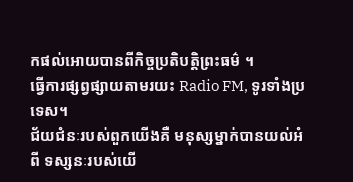កផល់អោយបានពីកិច្ចប្រតិបត្តិព្រះធម៌ ។
ធ្វើការផ្សព្វផ្សាយតាមរយះ Radio FM, ទូរទាំងប្រទេស។
ជ័យជំនៈរបស់ពួកយើងគឺ មនុស្សម្នាក់បានយល់អំពី ទស្សនៈរបស់យើ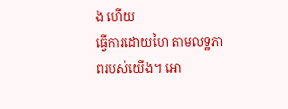ង ហើយ
ធ្វើការដោយហៃ តាមលទ្ឋភាពរបស់យើង។ អោ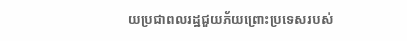យប្រជាពលរដ្ឋជួយភ័យព្រោះប្រទេសរបស់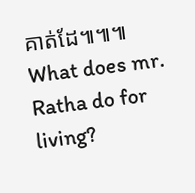គាត់ដែ៕៕៕
What does mr. Ratha do for living?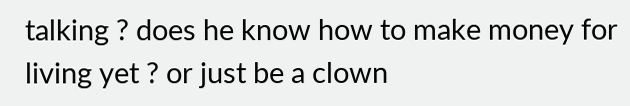talking ? does he know how to make money for living yet ? or just be a clown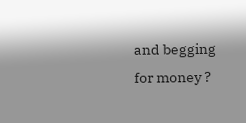and begging for money ?